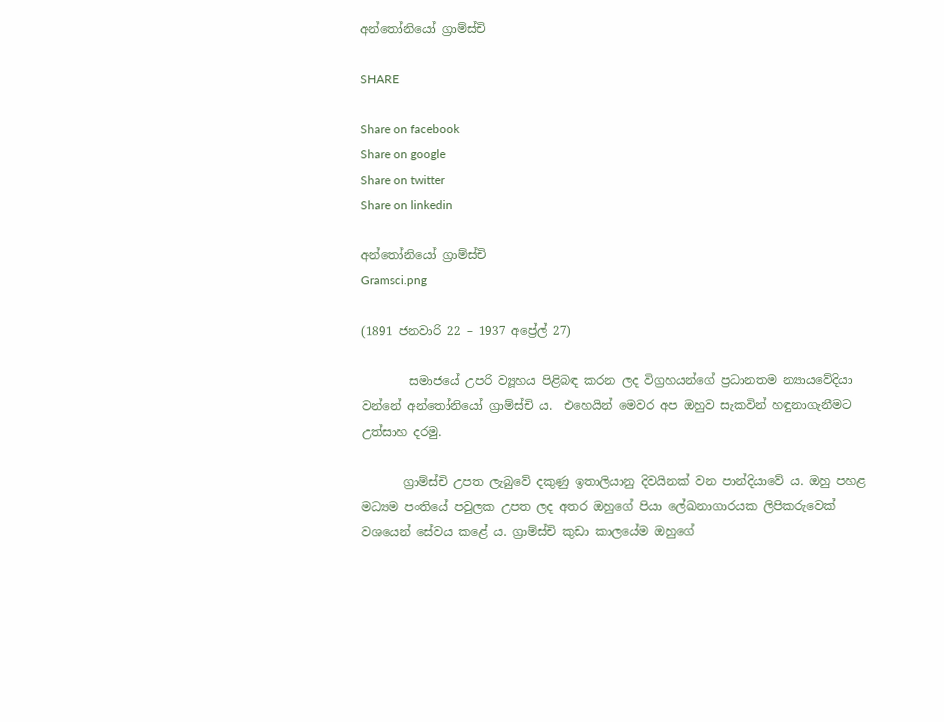අන්තෝනියෝ ග්‍රාම්ස්චි

SHARE

Share on facebook
Share on google
Share on twitter
Share on linkedin

අන්තෝනියෝ ග්‍රාම්ස්චි
Gramsci.png

(1891 ජනවාරි 22 – 1937 අප්‍රේල් 27)

        සමාජයේ උපරි ව්‍යූහය පිළිබඳ කරන ලද විග්‍රහයන්ගේ ප්‍රධානතම න්‍යායවේදියා වන්නේ අන්තෝනියෝ ග්‍රාම්ස්චි ය.  එහෙයින් මෙවර අප ඔහුව සැකවින් හඳුනාගැනීමට උත්සාහ දරමු.

       ග්‍රාම්ස්චි උපත ලැබුවේ දකුණු ඉතාලියානු දිවයිනක් වන පාන්දියාවේ ය. ඔහු පහළ මධ්‍යම පංතියේ පවුලක උපත ලද අතර ඔහුගේ පියා ලේඛනාගාරයක ලිපිකරුවෙක් වශයෙන් සේවය කළේ ය. ග්‍රාම්ස්චි කුඩා කාලයේම ඔහුගේ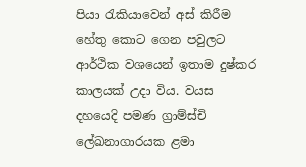පියා රැකියාවෙන් අස් කිරීම හේතු කොට ගෙන පවුලට ආර්ථික වශයෙන් ඉතාම දුෂ්කර කාලයක් උදා විය. වයස දහයෙදි පමණ ග්‍රාම්ස්චි ලේඛනාගාරයක ළමා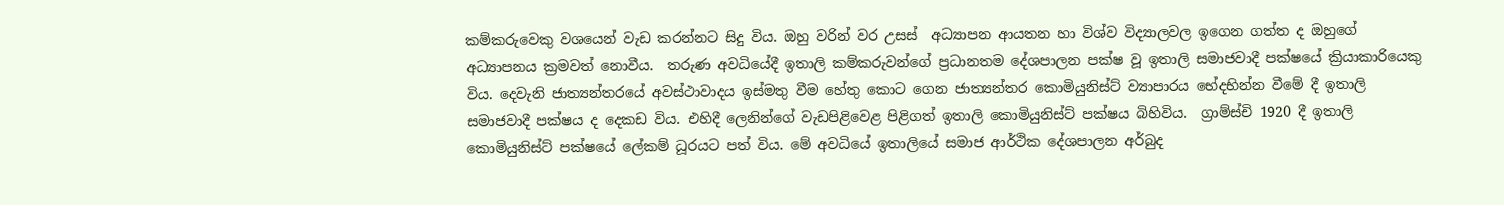කම්කරුවෙකු වශයෙන් වැඩ කරන්නට සිදු විය. ඔහු වරින් වර උසස්  අධ්‍යාපන ආයතන හා විශ්ව විද්‍යාලවල ඉගෙන ගත්ත ද ඔහුගේ අධ්‍යාපනය ක්‍රමවත් නොවීය.  තරුණ අවධියේදී ඉතාලි කම්කරුවන්ගේ ප්‍රධානතම දේශපාලන පක්ෂ වූ ඉතාලි සමාජවාදී පක්ෂයේ ක්‍රියාකාරියෙකු විය. දෙවැනි ජාත්‍යන්තරයේ අවස්ථාවාදය ඉස්මතු වීම හේතු කොට ගෙන ජාත්‍යන්තර කොමියුනිස්ට් ව්‍යාපාරය භේදභින්න වීමේ දී ඉතාලි සමාජවාදී පක්ෂය ද දෙකඩ විය. එහිදී ලෙනින්ගේ වැඩපිළිවෙළ පිළිගත් ඉතාලි කොමියුනිස්ට් පක්ෂය බිහිවිය.  ග්‍රාම්ස්චි 1920 දී ඉතාලි කොමියුනිස්ට් පක්ෂයේ ලේකම් ධූරයට පත් විය. මේ අවධියේ ඉතාලියේ සමාජ ආර්ථික දේශපාලන අර්බුද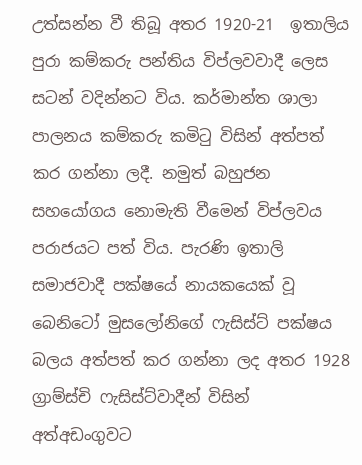උත්සන්න වී තිබූ අතර 1920-21  ඉතාලිය පුරා කම්කරු පන්තිය විප්ලවවාදී ලෙස සටන් වදින්නට විය. කර්මාන්ත ශාලා පාලනය කම්කරු කමිටු විසින් අත්පත් කර ගන්නා ලදී. නමුත් බහුජන සහයෝගය නොමැති වීමෙන් විප්ලවය පරාජයට පත් විය. පැරණි ඉතාලි සමාජවාදී පක්ෂයේ නායකයෙක් වූ බෙනිටෝ මුසලෝනිගේ ෆැසිස්ට් පක්ෂය බලය අත්පත් කර ගන්නා ලද අතර 1928 ග්‍රාම්ස්චි ෆැසිස්ට්වාදීන් විසින් අත්අඩංගුවට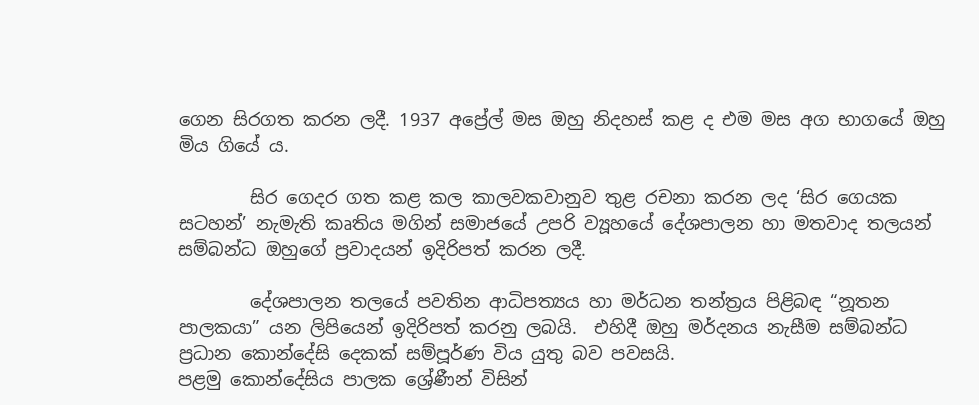ගෙන සිරගත කරන ලදී. 1937 අප්‍රේල් මස ඔහු නිදහස් කළ ද එම මස අග භාගයේ ඔහු මිය ගියේ ය.

        සිර ගෙදර ගත කළ කල කාලවකවානුව තුළ රචනා කරන ලද ‘සිර ගෙයක සටහන්’ නැමැති කෘතිය මගින් සමාජයේ උපරි ව්‍යූහයේ දේශපාලන හා මතවාද තලයන් සම්බන්ධ ඔහුගේ ප්‍රවාදයන් ඉදිරිපත් කරන ලදී.

        දේශපාලන තලයේ පවතින ආධිපත්‍යය හා මර්ධන තන්ත්‍රය පිළිබඳ “නූතන පාලකයා” යන ලිපියෙන් ඉදිරිපත් කරනු ලබයි.  එහිදී ඔහු මර්දනය නැසීම සම්බන්ධ ප්‍රධාන කොන්දේසි දෙකක් සම්පූර්ණ විය යුතු බව පවසයි.
පළමු කොන්දේසිය පාලක ශ්‍රේණීන් විසින්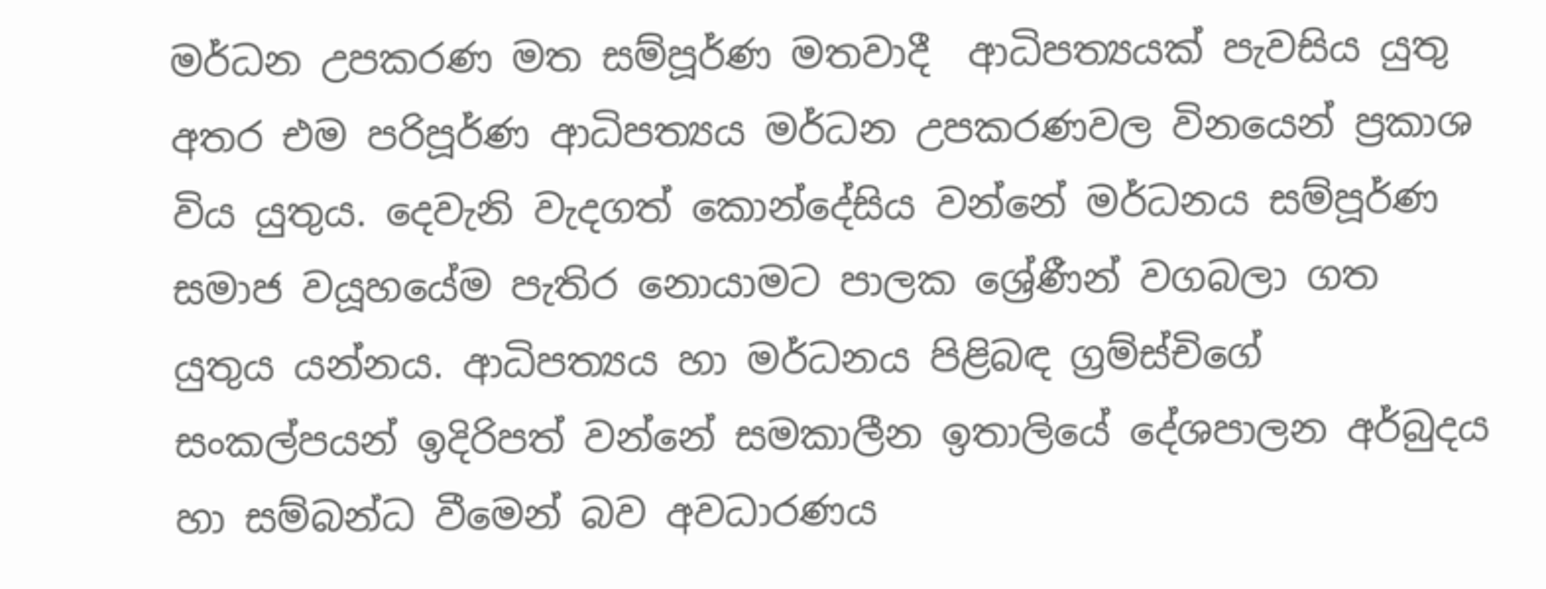මර්ධන උපකරණ මත සම්පූර්ණ මතවාදී  ආධිපත්‍යයක් පැවසිය යුතු අතර එම පරිපූර්ණ ආධිපත්‍යය මර්ධන උපකරණවල විනයෙන් ප්‍රකාශ විය යුතුය. දෙවැනි වැදගත් කොන්දේසිය වන්නේ මර්ධනය සම්පූර්ණ සමාජ වයූහයේම පැතිර නොයාමට පාලක ශ්‍රේණීන් වගබලා ගත යුතුය යන්නය. ආධිපත්‍යය හා මර්ධනය පිළිබඳ ග්‍රම්ස්චිගේ  සංකල්පයන් ඉදිරිපත් වන්නේ සමකාලීන ඉතාලියේ දේශපාලන අර්බුදය හා සම්බන්ධ වීමෙන් බව අවධාරණය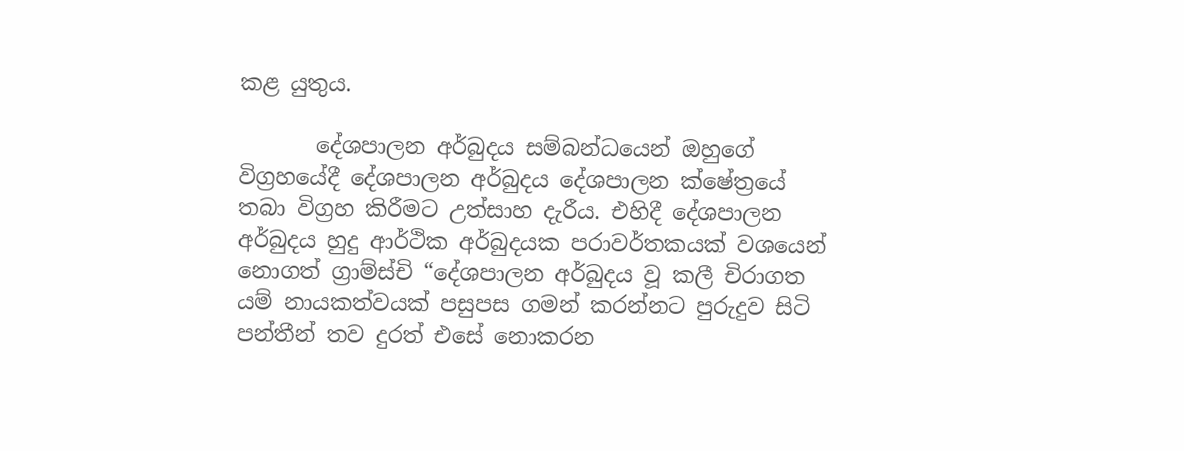කළ යුතුය.

       දේශපාලන අර්බුදය සම්බන්ධයෙන් ඔහුගේ විග්‍රහයේදී දේශපාලන අර්බුදය දේශපාලන ක්ෂේත්‍රයේ තබා විග්‍රහ කිරීමට උත්සාහ දැරීය. එහිදී දේශපාලන අර්බුදය හුදු ආර්ථික අර්බුදයක පරාවර්තකයක් වශයෙන් නොගත් ග්‍රාම්ස්චි “දේශපාලන අර්බුදය වූ කලී චිරාගත යම් නායකත්වයක් පසුපස ගමන් කරන්නට පුරුදුව සිටි පන්තීන් තව දුරත් එසේ නොකරන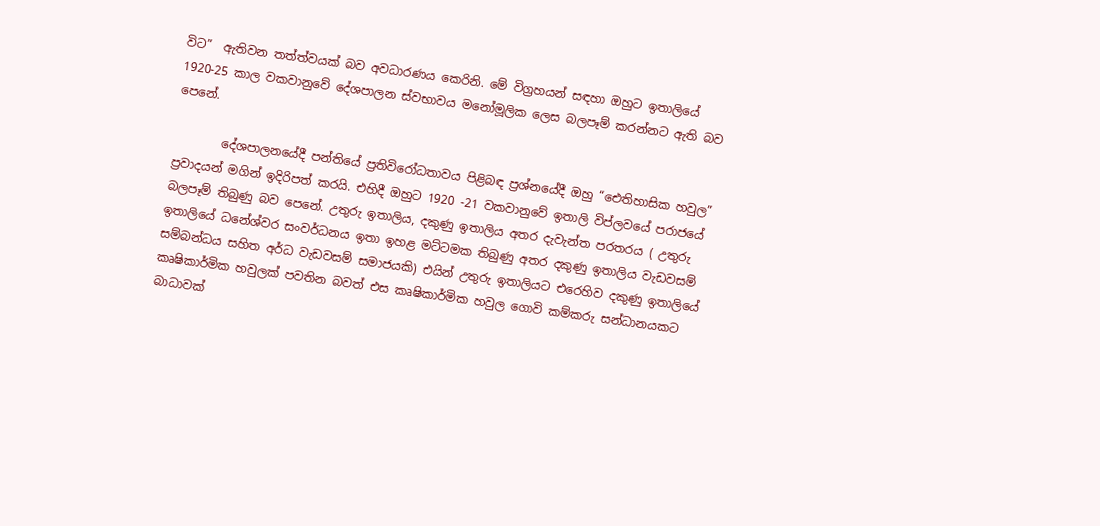විට”  ඇතිවන තත්ත්වයක් බව අවධාරණය කෙරිනි. මේ විග්‍රහයන් සඳහා ඔහුට ඉතාලියේ 1920-25 කාල වකවානුවේ දේශපාලන ස්වභාවය මනෝමූලික ලෙස බලපෑම් කරන්නට ඇති බව පෙනේ.

        දේශපාලනයේදී පන්තියේ ප්‍රතිවිරෝධතාවය පිළිබඳ ප්‍රශ්නයේදී ඔහු “ඓතිහාසික හවුල” ප්‍රවාදයන් මගින් ඉදිරිපත් කරයි. එහිදී ඔහුට 1920 -21 වකවානුවේ ඉතාලි විප්ලවයේ පරාජයේ බලපෑම් තිබුණු බව පෙනේ. උතුරු ඉතාලිය, දකුණු ඉතාලිය අතර දැවැන්ත පරතරය ( උතුරු ඉතාලියේ ධනේශ්වර සංවර්ධනය ඉතා ඉහළ මට්ටමක තිබුණු අතර දකුණු ඉතාලිය වැඩවසම් සම්බන්ධය සහිත අර්ධ වැඩවසම් සමාජයකි) එයින් උතුරු ඉතාලියට එරෙහිව දකුණු ඉතාලියේ කෘෂිකාර්මික හවුලක් පවතින බවත් එස කෘෂිකාර්මික හවුල ගොවි කම්කරු සන්ධානයකට බාධාවක්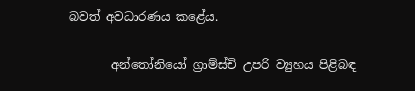බවත් අවධාරණය කළේය.

       අන්තෝනියෝ ග්‍රාම්ස්චි උපරි ව්‍යුහය පිළිබඳ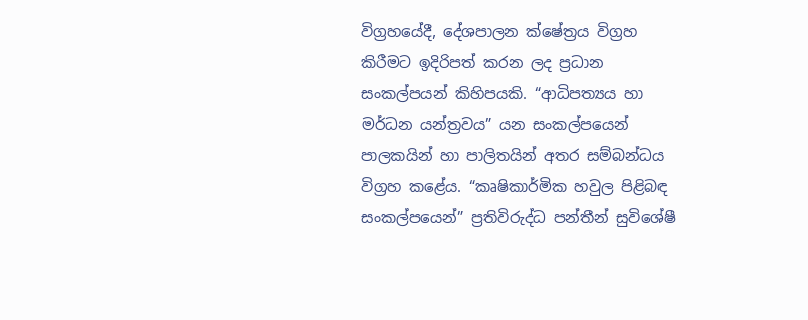විග්‍රහයේදී, දේශපාලන ක්ෂේත්‍රය විග්‍රහ කිරීමට ඉදිරිපත් කරන ලද ප්‍රධාන සංකල්පයන් කිහිපයකි. “ආධිපත්‍යය හා මර්ධන යන්ත්‍රවය” යන සංකල්පයෙන් පාලකයින් හා පාලිතයින් අතර සම්බන්ධය විග්‍රහ කළේය. “කෘෂිකාර්මික හවුල පිළිබඳ සංකල්පයෙන්” ප්‍රතිවිරුද්ධ පන්තීන් සුවිශේෂී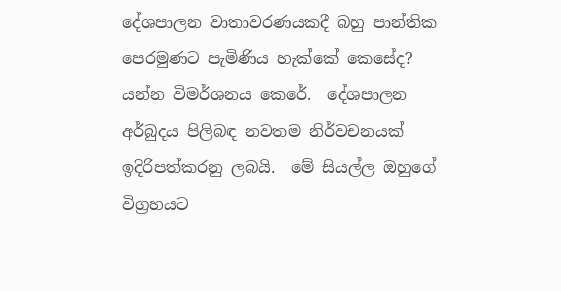දේශපාලන වාතාවරණයකදී බහු පාන්තික පෙරමුණට පැමිණිය හැක්කේ කෙසේද? යන්න විමර්ශනය කෙරේ.  දේශපාලන අර්බුදය පිලිබඳ නවතම නිර්වචනයක් ඉදිරිපත්කරනු ලබයි.  මේ සියල්ල ඔහුගේ විග්‍රහයට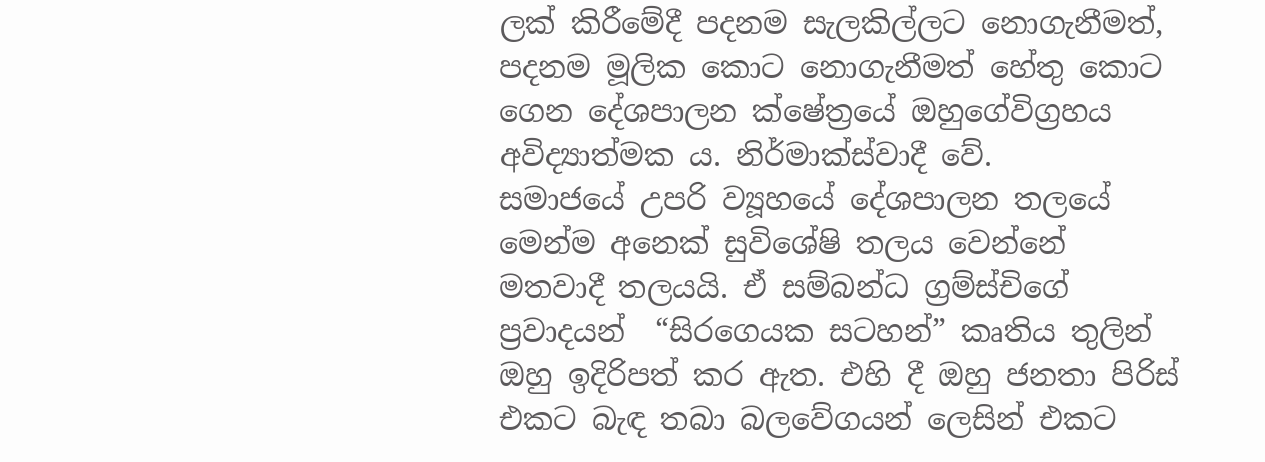ලක් කිරීමේදී පදනම සැලකිල්ලට නොගැනීමත්, පදනම මූලික කොට නොගැනීමත් හේතු කොට ගෙන දේශපාලන ක්ෂේත්‍රයේ ඔහුගේවිග්‍රහය අවිද්‍යාත්මක ය. නිර්මාක්ස්වාදී වේ.
සමාජයේ උපරි ව්‍යූහයේ දේශපාලන තලයේ මෙන්ම අනෙක් සුවිශේෂි තලය වෙන්නේ  මතවාදී තලයයි. ඒ සම්බන්ධ ග්‍රම්ස්චිගේ ප්‍රවාදයන්  “සිරගෙයක සටහන්” කෘතිය තුලින් ඔහු ඉදිරිපත් කර ඇත. එහි දී ඔහු ජනතා පිරිස් එකට බැඳ තබා බලවේගයන් ලෙසින් එකට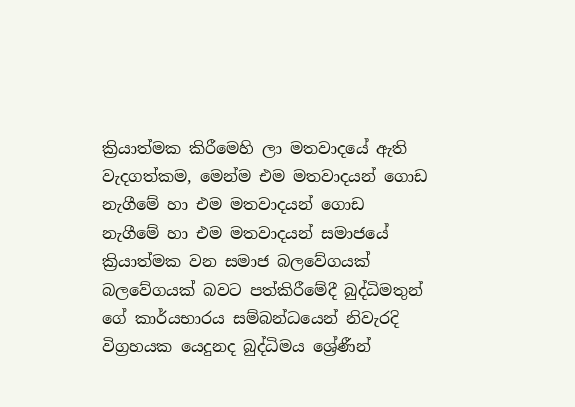ක්‍රියාත්මක කිරීමෙහි ලා මතවාදයේ ඇති වැදගත්කම, මෙන්ම එම මතවාදයන් ගොඩ නැගීමේ හා එම මතවාදයන් ගොඩ නැගීමේ හා එම මතවාදයන් සමාජයේ ක්‍රියාත්මක වන සමාජ බලවේගයක් බලවේගයක් බවට පත්කිරීමේදී බුද්ධිමතුන් ගේ කාර්යභාරය සම්බන්ධයෙන් නිවැරදි විග්‍රහයක යෙදුනද බුද්ධිමය ශ්‍රේණීන්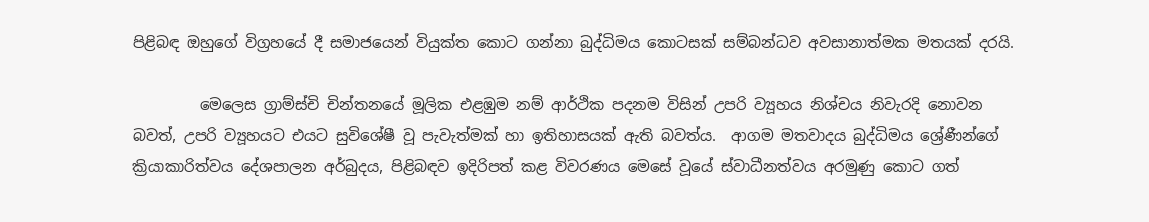පිළිබඳ ඔහුගේ විග්‍රහයේ දී සමාජයෙන් වියුක්ත කොට ගන්නා බුද්ධිමය කොටසක් සම්බන්ධව අවසානාත්මක මතයක් දරයි.

         මෙලෙස ග්‍රාම්ස්චි චින්තනයේ මූලික එළඹුම නම් ආර්ථික පදනම විසින් උපරි ව්‍යූහය නිශ්චය නිවැරදි නොවන බවත්, උපරි ව්‍යූහයට එයට සුවිශේෂී වූ පැවැත්මක් හා ඉතිහාසයක් ඇති බවත්ය.  ආගම මතවාදය බුද්ධිමය ශ්‍රේණීන්ගේ ක්‍රියාකාරිත්වය දේශපාලන අර්බුදය, පිළිබඳව ඉදිරිපත් කළ විවරණය මෙසේ වූයේ ස්වාධීනත්වය අරමුණු කොට ගත්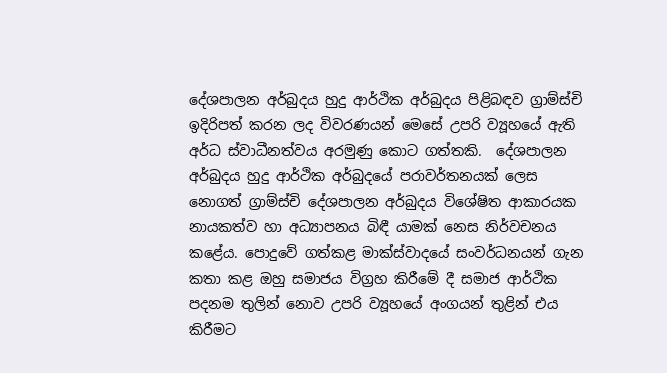දේශපාලන අර්බුදය හුදු ආර්ථික අර්බුදය පිළිබඳව ග්‍රාම්ස්චි ඉදිරිපත් කරන ලද විවරණයන් මෙසේ උපරි ව්‍යූහයේ ඇති අර්ධ ස්වාධීනත්වය අරමුණු කොට ගත්තකි.  දේශපාලන අර්බුදය හුදු ආර්ථික අර්බුදයේ පරාවර්තනයක් ලෙස නොගත් ග්‍රාම්ස්චි දේශපාලන අර්බුදය විශේෂිත ආකාරයක නායකත්ව හා අධ්‍යාපනය බිඳී යාමක් නෙස නිර්වචනය කළේය. පොදුවේ ගත්කළ මාක්ස්වාදයේ සංවර්ධනයන් ගැන කතා කළ ඔහු සමාජය විග්‍රහ කිරීමේ දී සමාජ ආර්ථික පදනම තුලින් නොව උපරි ව්‍යූහයේ අංගයන් තුළින් එය කිරීමට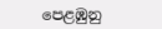පෙළඹුනු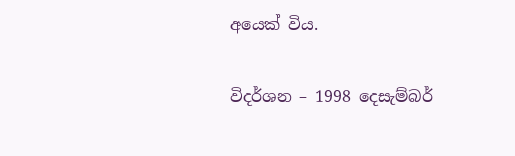අයෙක් විය.

විදර්ශන – 1998 දෙසැම්බර්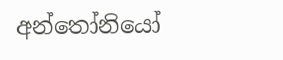අන්තෝනියෝ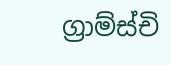ග්‍රාම්ස්චි